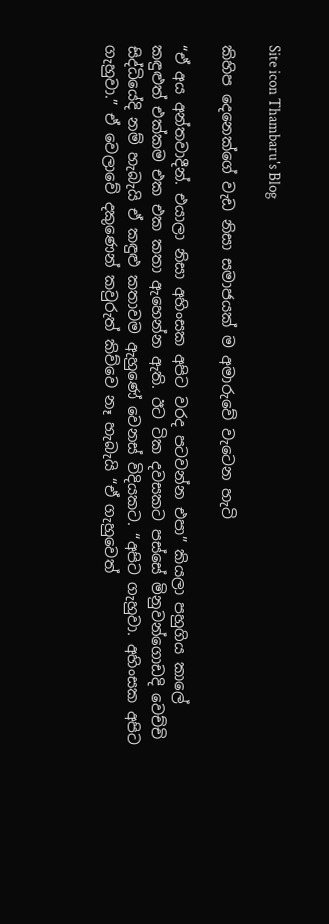Site icon Thambaru's Blog

කිහිප දෙනෙක්ගේ වැඩ නිසා සමාජයක් ම අමාරුවේ වැටෙන හැටි

“ඒ අය අන්තවාදීන්. එයාලා නිසා අහිංසක අපිට වරද පටවන්න එපා” කියලා පහුගිය කාලේ කඳුළුත් එක්කම එක එක කතා ඇහෙන්න ඇති. ඊට ටික දවසකට පස්සේ මිනුවන්ගොඩදි වෙච්චි සිද්ධියේදි නම් හැබැයි ඒ කඳුළු කතාවම ඇහුණේ වෙනස් විදියකට. “අපිට ගැහුවා. අහිංසක අපිට ගැහුවා.” ඒ වෙලාවේ දකුණෙන් කවුරුත් කිව්වෙ නෑ හැබැයි “ඒ ගැහුවෙත්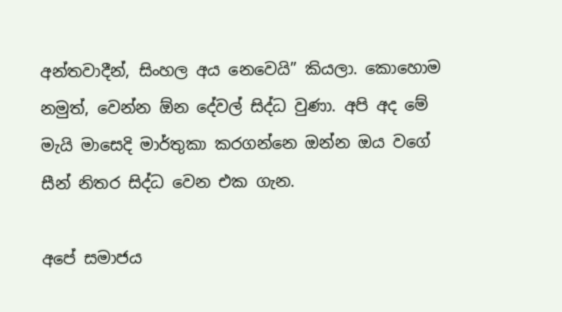අන්තවාදීන්, සිංහල අය නෙවෙයි” කියලා. කොහොම නමුත්, වෙන්න ඕන දේවල් සිද්ධ වුණා. අපි අද මේ මැයි මාසෙදි මාර්තුකා කරගන්නෙ ඔන්න ඔය වගේ සීන් නිතර සිද්ධ වෙන එක ගැන.

අපේ සමාජය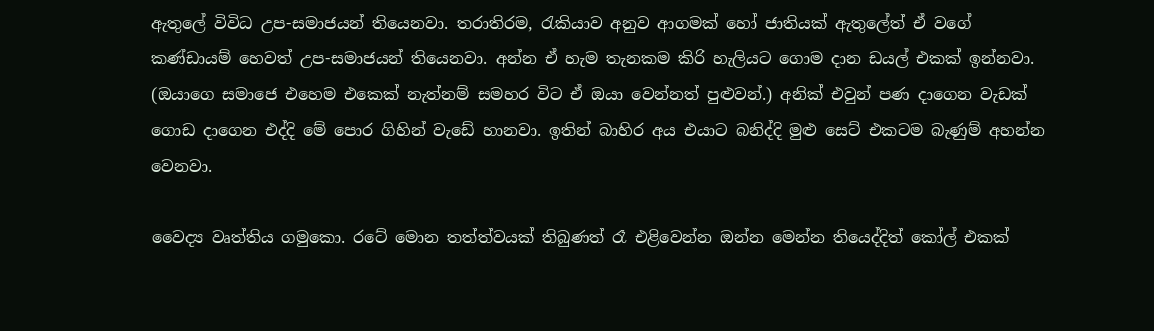ඇතුලේ විවිධ උප-සමාජයන් තියෙනවා. තරාතිරම, රැකියාව අනුව ආගමක් හෝ ජාතියක් ඇතුලේත් ඒ වගේ කණ්ඩායම් හෙවත් උප-සමාජයන් තියෙනවා. අන්න ඒ හැම තැනකම කිරි හැලියට ගොම දාන ඩයල් එකක් ඉන්නවා. (ඔයාගෙ සමාජෙ එහෙම එකෙක් නැත්නම් සමහර විට ඒ ඔයා වෙන්නත් පුළුවන්.) අනික් එවුන් පණ දාගෙන වැඩක් ගොඩ දාගෙන එද්දි මේ පොර ගිහින් වැඩේ හානවා. ඉතින් බාහිර අය එයාට බනිද්දි මුළු සෙට් එකටම බැණුම් අහන්න වෙනවා.

වෛද්‍ය වෘත්තිය ගමුකො. රටේ මොන තත්ත්වයක් තිබුණත් රෑ එළිවෙන්න ඔන්න මෙන්න තියෙද්දිත් කෝල් එකක්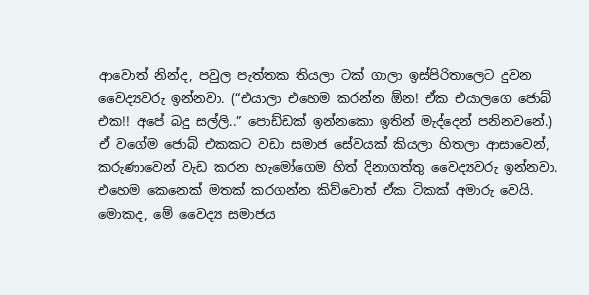ආවොත් නින්ද, පවුල පැත්තක තියලා ටක් ගාලා ඉස්පිරිතාලෙට දුවන වෛද්‍යවරු ඉන්නවා. (“එයාලා එහෙම කරන්න ඕන! ඒක එයාලගෙ ජොබ් එක!! අපේ බදු සල්ලි..” පොඩ්ඩක් ඉන්නකො ඉතින් මැද්දෙන් පනිනවනේ.) ඒ වගේම ජොබ් එකකට වඩා සමාජ සේවයක් කියලා හිතලා ආසාවෙන්, කරුණාවෙන් වැඩ කරන හැමෝගෙම හිත් දිනාගත්තු වෛද්‍යවරු ඉන්නවා. එහෙම කෙනෙක් මතක් කරගන්න කිව්වොත් ඒක ටිකක් අමාරු වෙයි. මොකද, මේ වෛද්‍ය සමාජය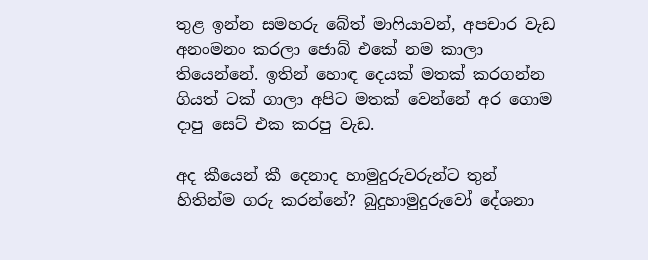තුළ ඉන්න සමහරු බේත් මාෆියාවන්, අපචාර වැඩ අනංමනං කරලා ජොබ් එකේ නම කාලා තියෙන්නේ. ඉතින් හොඳ දෙයක් මතක් කරගන්න ගියත් ටක් ගාලා අපිට මතක් වෙන්නේ අර ගොම දාපු සෙට් එක කරපු වැඩ.

අද කීයෙන් කී දෙනාද හාමුදුරුවරුන්ට තුන් හිතින්ම ගරු කරන්නේ? බුදුහාමුදුරුවෝ දේශනා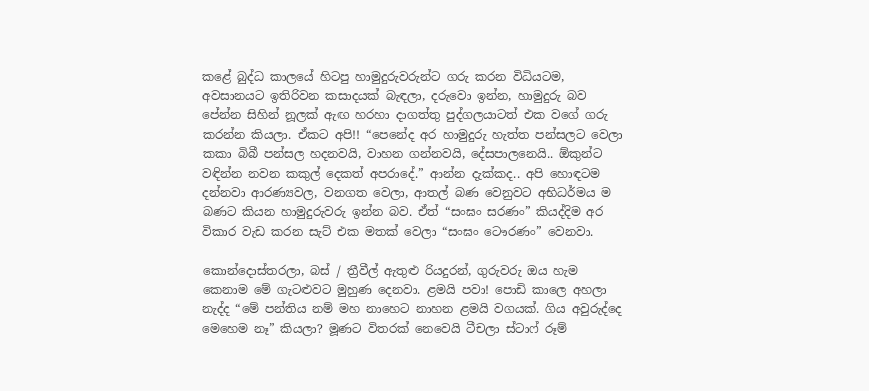කළේ බුද්ධ කාලයේ හිටපු හාමුදුරුවරුන්ට ගරු කරන විධියටම, අවසානයට ඉතිරිවන කසාදයක් බැඳලා, දරුවො ඉන්න, හාමුදුරු බව පේන්න සිහින් නූලක් ඇඟ හරහා දාගත්තු පුද්ගලයාටත් එක වගේ ගරු කරන්න කියලා. ඒකට අපි!! “පෙනේද අර හාමුදුරු හැත්ත පන්සලට වෙලා කකා බිබී පන්සල හදනවයි, වාහන ගන්නවයි, දේසපාලනෙයි.. ඕකුන්ට වඳින්න නවන කකුල් දෙකත් අපරාදේ.” ආන්න දැක්කද.. අපි හොඳටම දන්නවා ආරණ්‍යවල, වනගත වෙලා, ආතල් බණ වෙනුවට අභිධර්මය ම බණට කියන හාමුදුරුවරු ඉන්න බව. ඒත් “සංඝං සරණං” කියද්දිම අර විකාර වැඩ කරන සැට් එක මතක් වෙලා “සංඝං ටෞරණං” වෙනවා.

කොන්දොස්තරලා, බස් / ත්‍රීවීල් ඇතුළු රියදුරන්, ගුරුවරු ඔය හැම කෙනාම මේ ගැටළුවට මුහුණ දෙනවා. ළමයි පවා! පොඩි කාලෙ අහලා නැද්ද “මේ පන්තිය නම් මහ නාහෙට නාහන ළමයි වගයක්. ගිය අවුරුද්දෙ මෙහෙම නෑ” කියලා? මූණට විතරක් නෙවෙයි ටීචලා ස්ටාෆ් රූම්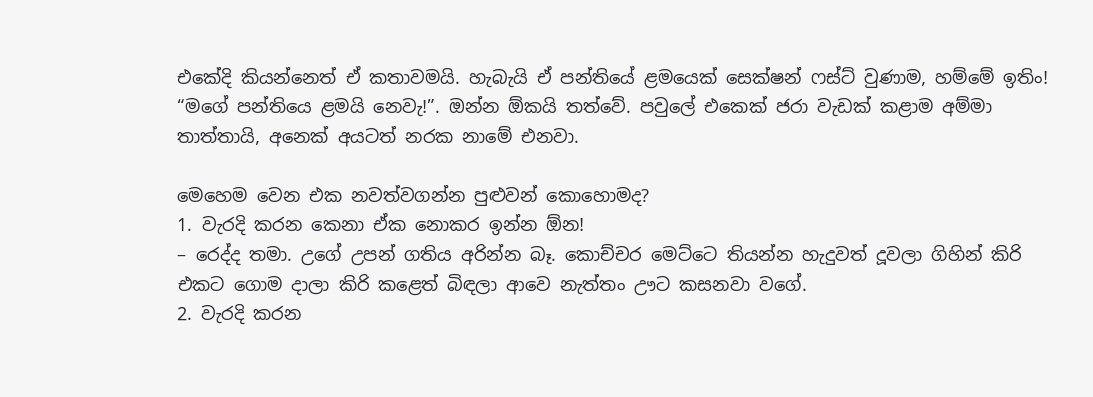එකේදි කියන්නෙත් ඒ කතාවමයි. හැබැයි ඒ පන්තියේ ළමයෙක් සෙක්ෂන් ෆස්ට් වුණාම, හම්මේ ඉතිං! “මගේ පන්තියෙ ළමයි නෙවැ!”. ඔන්න ඕකයි තත්වේ. පවුලේ එකෙක් ජරා වැඩක් කළාම අම්මා තාත්තායි, අනෙක් අයටත් නරක නාමේ එනවා.

මෙහෙම වෙන එක නවත්වගන්න පුළුවන් කොහොමද?
1. වැරදි කරන කෙනා ඒක නොකර ඉන්න ඕන!
– රෙද්ද තමා. උගේ උපන් ගතිය අරින්න බෑ. කොච්චර මෙට්ටෙ තියන්න හැදුවත් දූවලා ගිහින් කිරි එකට ගොම දාලා කිරි කළෙත් බිඳලා ආවෙ නැත්තං ඌට කසනවා වගේ.
2. වැරදි කරන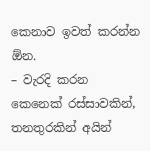කෙනාව ඉවත් කරන්න ඕන.
– වැරදි කරන කෙනෙක් රස්සාවකින්, තනතුරකින් අයින්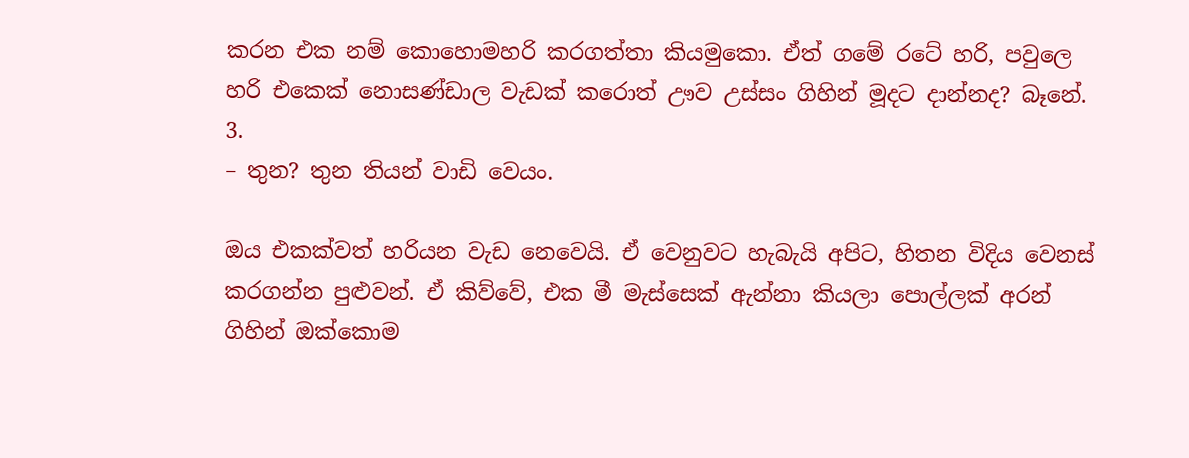කරන එක නම් කොහොමහරි කරගත්තා කියමුකො. ඒත් ගමේ රටේ හරි, පවුලෙ හරි එකෙක් නොසණ්ඩාල වැඩක් කරොත් ඌව උස්සං ගිහින් මූදට දාන්නද? බෑනේ.
3.
– තුන? තුන තියන් වාඩි වෙයං.

ඔය එකක්වත් හරියන වැඩ නෙවෙයි. ඒ වෙනුවට හැබැයි අපිට, හිතන විදිය වෙනස් කරගන්න පුළුවන්. ඒ කිව්වේ, එක මී මැස්සෙක් ඇන්නා කියලා පොල්ලක් අරන් ගිහින් ඔක්කොම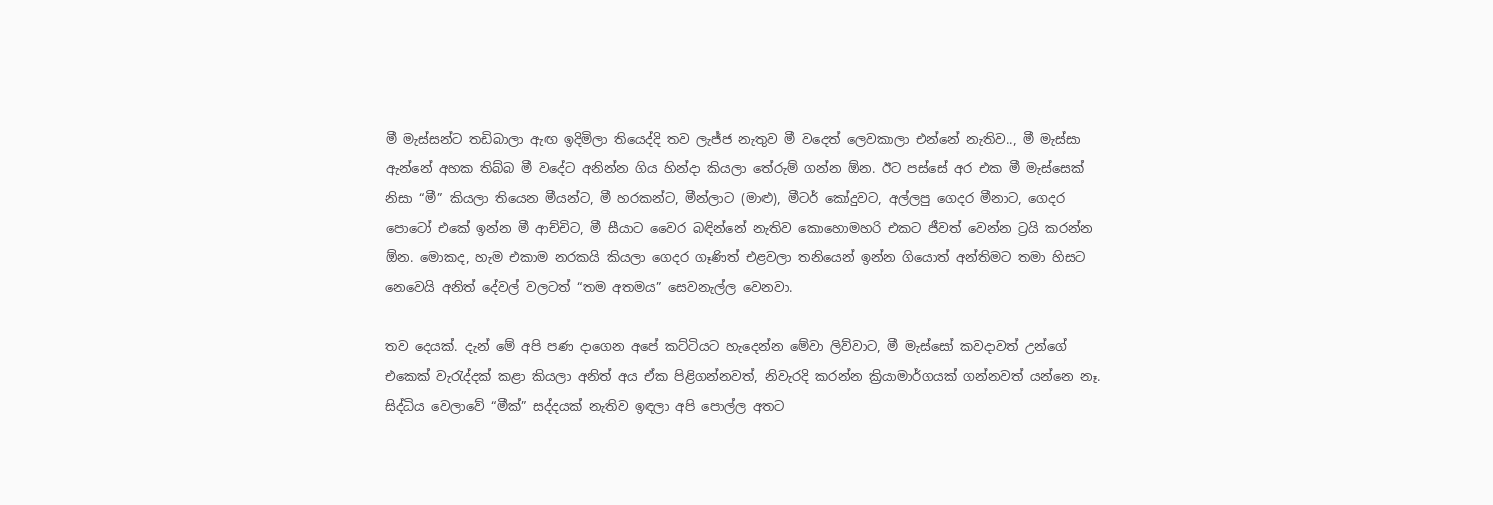මී මැස්සන්ට තඩිබාලා ඇඟ ඉදිමිලා තියෙද්දි තව ලැජ්ජ නැතුව මී වදෙත් ලෙවකාලා එන්නේ නැතිව.., මී මැස්සා ඇන්නේ අහක තිබ්බ මී වදේට අනින්න ගිය හින්දා කියලා තේරුම් ගන්න ඕන. ඊට පස්සේ අර එක මී මැස්සෙක් නිසා “මී” කියලා තියෙන මීයන්ට, මී හරකන්ට, මීන්ලාට (මාළු), මීටර් කෝදුවට, අල්ලපු ගෙදර මීනාට, ගෙදර පොටෝ එකේ ඉන්න මී ආච්චිට, මී සීයාට වෛර බඳින්නේ නැතිව කොහොමහරි එකට ජීවත් වෙන්න ට්‍රයි කරන්න ඕන. මොකද, හැම එකාම නරකයි කියලා ගෙදර ගෑණිත් එළවලා තනියෙන් ඉන්න ගියොත් අන්තිමට තමා හිසට නෙවෙයි අනිත් දේවල් වලටත් “තම අතමය” සෙවනැල්ල වෙනවා.

තව දෙයක්. දැන් මේ අපි පණ දාගෙන අපේ කට්ටියට හැදෙන්න මේවා ලිව්වාට, මී මැස්සෝ කවදාවත් උන්ගේ එකෙක් වැරැද්දක් කළා කියලා අනිත් අය ඒක පිළිගන්නවත්, නිවැරදි කරන්න ක්‍රියාමාර්ගයක් ගන්නවත් යන්නෙ නෑ. සිද්ධිය වෙලාවේ “මීක්” සද්දයක් නැතිව ඉඳලා අපි පොල්ල අතට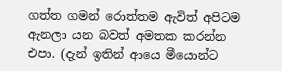ගත්ත ගමන් රොත්තම ඇවිත් අපිටම ඇනලා යන බවත් අමතක කරන්න එපා. (දැන් ඉතින් ආයෙ මීයොන්ට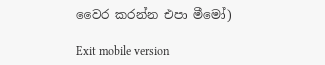වෛර කරන්න එපා මීමෝ)

Exit mobile version